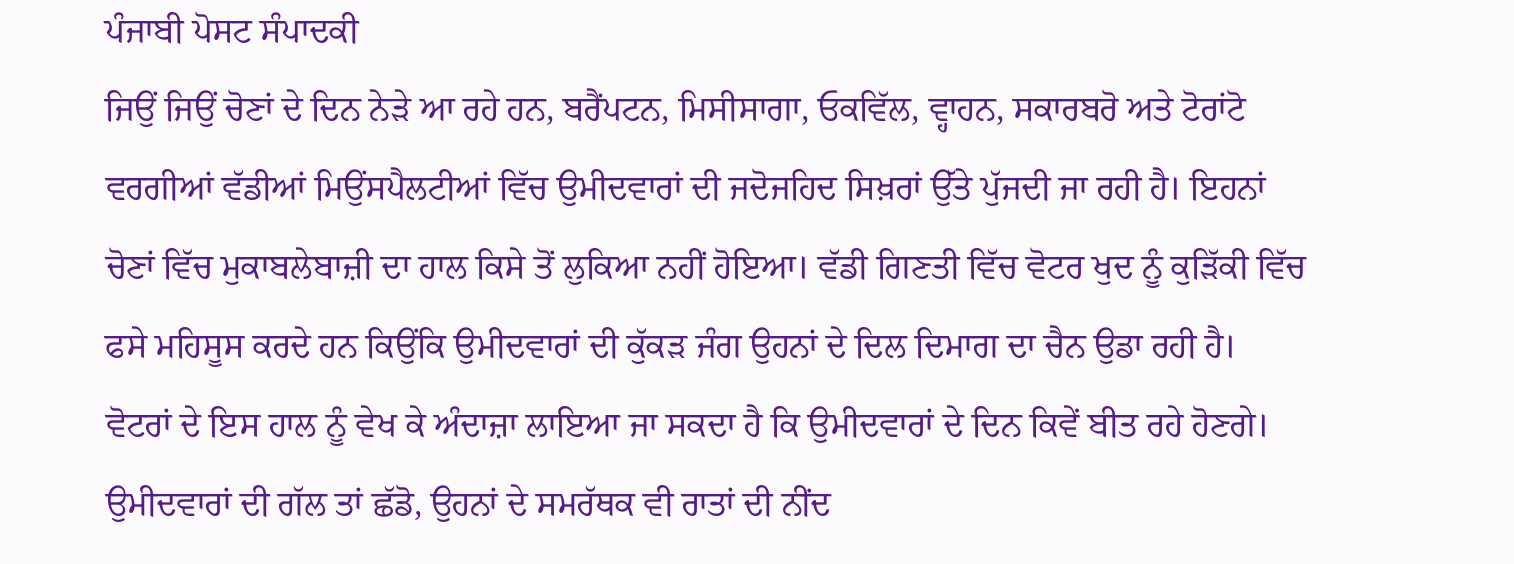ਪੰਜਾਬੀ ਪੋਸਟ ਸੰਪਾਦਕੀ
ਜਿਉਂ ਜਿਉਂ ਚੋਣਾਂ ਦੇ ਦਿਨ ਨੇੜੇ ਆ ਰਹੇ ਹਨ, ਬਰੈਂਪਟਨ, ਮਿਸੀਸਾਗਾ, ਓਕਵਿੱਲ, ਵ੍ਹਾਹਨ, ਸਕਾਰਬਰੋ ਅਤੇ ਟੋਰਾਂਟੋ ਵਰਗੀਆਂ ਵੱਡੀਆਂ ਮਿਉਂਸਪੈਲਟੀਆਂ ਵਿੱਚ ਉਮੀਦਵਾਰਾਂ ਦੀ ਜਦੋਜਹਿਦ ਸਿਖ਼ਰਾਂ ਉੱਤੇ ਪੁੱਜਦੀ ਜਾ ਰਹੀ ਹੈ। ਇਹਨਾਂ ਚੋਣਾਂ ਵਿੱਚ ਮੁਕਾਬਲੇਬਾਜ਼ੀ ਦਾ ਹਾਲ ਕਿਸੇ ਤੋਂ ਲੁਕਿਆ ਨਹੀਂ ਹੋਇਆ। ਵੱਡੀ ਗਿਣਤੀ ਵਿੱਚ ਵੋਟਰ ਖੁਦ ਨੂੰ ਕੁੜਿੱਕੀ ਵਿੱਚ ਫਸੇ ਮਹਿਸੂਸ ਕਰਦੇ ਹਨ ਕਿਉਂਕਿ ਉਮੀਦਵਾਰਾਂ ਦੀ ਕੁੱਕੜ ਜੰਗ ਉਹਨਾਂ ਦੇ ਦਿਲ ਦਿਮਾਗ ਦਾ ਚੈਨ ਉਡਾ ਰਹੀ ਹੈ। ਵੋਟਰਾਂ ਦੇ ਇਸ ਹਾਲ ਨੂੰ ਵੇਖ ਕੇ ਅੰਦਾਜ਼ਾ ਲਾਇਆ ਜਾ ਸਕਦਾ ਹੈ ਕਿ ਉਮੀਦਵਾਰਾਂ ਦੇ ਦਿਨ ਕਿਵੇਂ ਬੀਤ ਰਹੇ ਹੋਣਗੇ। ਉਮੀਦਵਾਰਾਂ ਦੀ ਗੱਲ ਤਾਂ ਛੱਡੋ, ਉਹਨਾਂ ਦੇ ਸਮਰੱਥਕ ਵੀ ਰਾਤਾਂ ਦੀ ਨੀਂਦ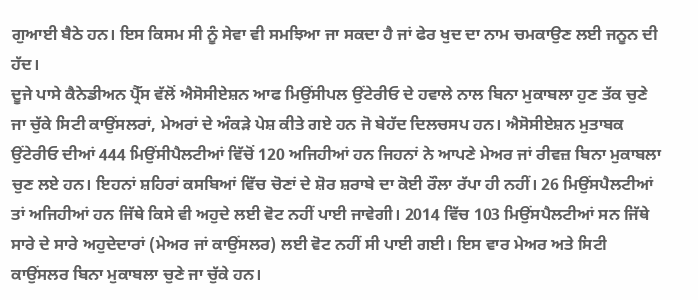ਗੁਆਈ ਬੈਠੇ ਹਨ। ਇਸ ਕਿਸਮ ਸੀ ਨੂੰ ਸੇਵਾ ਵੀ ਸਮਝਿਆ ਜਾ ਸਕਦਾ ਹੈ ਜਾਂ ਫੇਰ ਖੁਦ ਦਾ ਨਾਮ ਚਮਕਾਉਣ ਲਈ ਜਨੂਨ ਦੀ ਹੱਦ।
ਦੂਜੇ ਪਾਸੇ ਕੈਨੇਡੀਅਨ ਪ੍ਰੈੱਸ ਵੱਲੋਂ ਐਸੋਸੀਏਸ਼ਨ ਆਫ ਮਿਉਂਸੀਪਲ ਉਂਟੇਰੀਓ ਦੇ ਹਵਾਲੇ ਨਾਲ ਬਿਨਾ ਮੁਕਾਬਲਾ ਹੁਣ ਤੱਕ ਚੁਣੇ ਜਾ ਚੁੱਕੇ ਸਿਟੀ ਕਾਉਂਸਲਰਾਂ, ਮੇਅਰਾਂ ਦੇ ਅੰਕੜੇ ਪੇਸ਼ ਕੀਤੇ ਗਏ ਹਨ ਜੋ ਬੇਹੱਦ ਦਿਲਚਸਪ ਹਨ। ਐਸੋਸੀਏਸ਼ਨ ਮੁਤਾਬਕ ਉਂਟੇਰੀਓ ਦੀਆਂ 444 ਮਿਉਂਸੀਪੈਲਟੀਆਂ ਵਿੱਚੋਂ 120 ਅਜਿਹੀਆਂ ਹਨ ਜਿਹਨਾਂ ਨੇ ਆਪਣੇ ਮੇਅਰ ਜਾਂ ਰੀਵਜ਼ ਬਿਨਾ ਮੁਕਾਬਲਾ ਚੁਣ ਲਏ ਹਨ। ਇਹਨਾਂ ਸ਼ਹਿਰਾਂ ਕਸਬਿਆਂ ਵਿੱਚ ਚੋਣਾਂ ਦੇ ਸ਼ੋਰ ਸ਼ਰਾਬੇ ਦਾ ਕੋਈ ਰੌਲਾ ਰੱਪਾ ਹੀ ਨਹੀਂ। 26 ਮਿਉਂਸਪੈਲਟੀਆਂ ਤਾਂ ਅਜਿਹੀਆਂ ਹਨ ਜਿੱਥੇ ਕਿਸੇ ਵੀ ਅਹੁਦੇ ਲਈ ਵੋਟ ਨਹੀਂ ਪਾਈ ਜਾਵੇਗੀ। 2014 ਵਿੱਚ 103 ਮਿਉਂਸਪੈਲਟੀਆਂ ਸਨ ਜਿੱਥੇ ਸਾਰੇ ਦੇ ਸਾਰੇ ਅਹੁਦੇਦਾਰਾਂ (ਮੇਅਰ ਜਾਂ ਕਾਉਂਸਲਰ) ਲਈ ਵੋਟ ਨਹੀਂ ਸੀ ਪਾਈ ਗਈ। ਇਸ ਵਾਰ ਮੇਅਰ ਅਤੇ ਸਿਟੀ ਕਾਉਂਸਲਰ ਬਿਨਾ ਮੁਕਾਬਲਾ ਚੁਣੇ ਜਾ ਚੁੱਕੇ ਹਨ।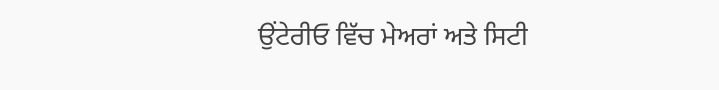ਉਂਟੇਰੀਓ ਵਿੱਚ ਮੇਅਰਾਂ ਅਤੇ ਸਿਟੀ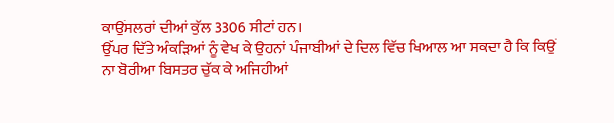ਕਾਉਂਸਲਰਾਂ ਦੀਆਂ ਕੁੱਲ 3306 ਸੀਟਾਂ ਹਨ।
ਉੱਪਰ ਦਿੱਤੇ ਅੰਕੜਿਆਂ ਨੂੰ ਵੇਖ ਕੇ ਉਹਨਾਂ ਪੰਜਾਬੀਆਂ ਦੇ ਦਿਲ ਵਿੱਚ ਖਿਆਲ ਆ ਸਕਦਾ ਹੈ ਕਿ ਕਿਉਂ ਨਾ ਬੋਰੀਆ ਬਿਸਤਰ ਚੁੱਕ ਕੇ ਅਜਿਹੀਆਂ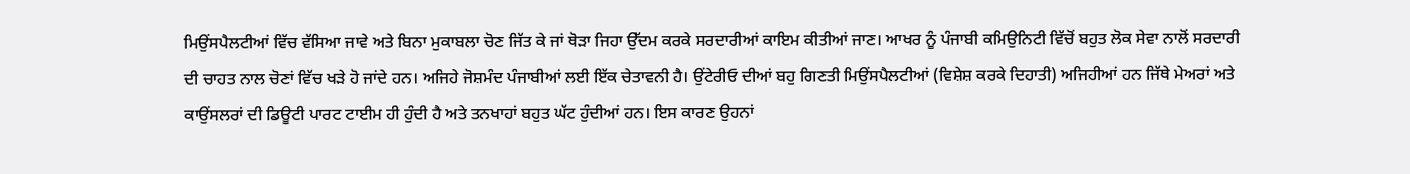ਮਿਉਂਸਪੈਲਟੀਆਂ ਵਿੱਚ ਵੱਸਿਆ ਜਾਵੇ ਅਤੇ ਬਿਨਾ ਮੁਕਾਬਲਾ ਚੋਣ ਜਿੱਤ ਕੇ ਜਾਂ ਥੋੜਾ ਜਿਹਾ ਉੱਦਮ ਕਰਕੇ ਸਰਦਾਰੀਆਂ ਕਾਇਮ ਕੀਤੀਆਂ ਜਾਣ। ਆਖਰ ਨੂੰ ਪੰਜਾਬੀ ਕਮਿਉਨਿਟੀ ਵਿੱਚੋਂ ਬਹੁਤ ਲੋਕ ਸੇਵਾ ਨਾਲੋਂ ਸਰਦਾਰੀ ਦੀ ਚਾਹਤ ਨਾਲ ਚੋਣਾਂ ਵਿੱਚ ਖੜੇ ਹੋ ਜਾਂਦੇ ਹਨ। ਅਜਿਹੇ ਜੋਸ਼ਮੰਦ ਪੰਜਾਬੀਆਂ ਲਈ ਇੱਕ ਚੇਤਾਵਨੀ ਹੈ। ਉਂਟੇਰੀਓ ਦੀਆਂ ਬਹੁ ਗਿਣਤੀ ਮਿਉਂਸਪੈਲਟੀਆਂ (ਵਿਸ਼ੇਸ਼ ਕਰਕੇ ਦਿਹਾਤੀ) ਅਜਿਹੀਆਂ ਹਨ ਜਿੱਥੇ ਮੇਅਰਾਂ ਅਤੇ ਕਾਉਂਸਲਰਾਂ ਦੀ ਡਿਊਟੀ ਪਾਰਟ ਟਾਈਮ ਹੀ ਹੁੰਦੀ ਹੈ ਅਤੇ ਤਨਖਾਹਾਂ ਬਹੁਤ ਘੱਟ ਹੁੰਦੀਆਂ ਹਨ। ਇਸ ਕਾਰਣ ਉਹਨਾਂ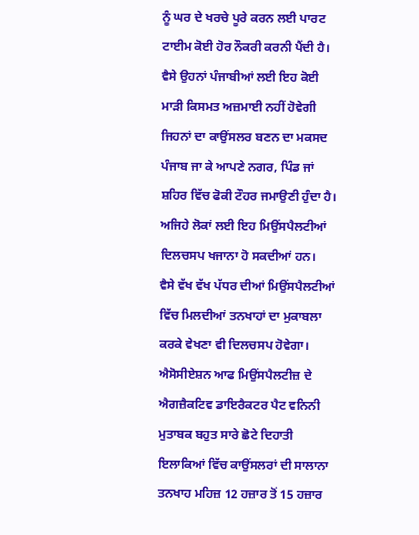ਨੂੰ ਘਰ ਦੇ ਖਰਚੇ ਪੂਰੇ ਕਰਨ ਲਈ ਪਾਰਟ ਟਾਈਮ ਕੋਈ ਹੋਰ ਨੌਕਰੀ ਕਰਨੀ ਪੈਂਦੀ ਹੈ। ਵੈਸੇ ਉਹਨਾਂ ਪੰਜਾਬੀਆਂ ਲਈ ਇਹ ਕੋਈ ਮਾੜੀ ਕਿਸਮਤ ਅਜ਼ਮਾਈ ਨਹੀਂ ਹੋਵੇਗੀ ਜਿਹਨਾਂ ਦਾ ਕਾਉਂਸਲਰ ਬਣਨ ਦਾ ਮਕਸਦ ਪੰਜਾਬ ਜਾ ਕੇ ਆਪਣੇ ਨਗਰ, ਪਿੰਡ ਜਾਂ ਸ਼ਹਿਰ ਵਿੱਚ ਫੋਕੀ ਟੌਹਰ ਜਮਾਉਣੀ ਹੁੰਦਾ ਹੈ। ਅਜਿਹੇ ਲੋਕਾਂ ਲਈ ਇਹ ਮਿਉਂਸਪੈਲਟੀਆਂ ਦਿਲਚਸਪ ਖਜਾਨਾ ਹੋ ਸਕਦੀਆਂ ਹਨ।
ਵੈਸੇ ਵੱਖ ਵੱਖ ਪੱਧਰ ਦੀਆਂ ਮਿਉਂਸਪੈਲਟੀਆਂ ਵਿੱਚ ਮਿਲਦੀਆਂ ਤਨਖਾਹਾਂ ਦਾ ਮੁਕਾਬਲਾ ਕਰਕੇ ਵੇਖਣਾ ਵੀ ਦਿਲਚਸਪ ਹੋਵੇਗਾ। ਐਸੋਸੀਏਸ਼ਨ ਆਫ ਮਿਉਂਸਪੈਲਟੀਜ਼ ਦੇ ਐਗਜ਼ੈਕਟਿਵ ਡਾਇਰੈਕਟਰ ਪੈਟ ਵਨਿਨੀ ਮੁਤਾਬਕ ਬਹੁਤ ਸਾਰੇ ਛੋਟੇ ਦਿਹਾਤੀ ਇਲਾਕਿਆਂ ਵਿੱਚ ਕਾਉਂਸਲਰਾਂ ਦੀ ਸਾਲਾਨਾ ਤਨਖਾਹ ਮਹਿਜ਼ 12 ਹਜ਼ਾਰ ਤੋਂ 15 ਹਜ਼ਾਰ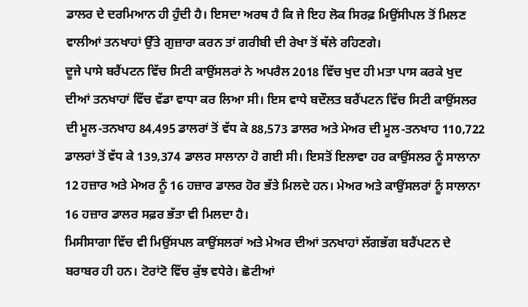ਡਾਲਰ ਦੇ ਦਰਮਿਆਨ ਹੀ ਹੁੰਦੀ ਹੈ। ਇਸਦਾ ਅਰਥ ਹੈ ਕਿ ਜੇ ਇਹ ਲੋਕ ਸਿਰਫ਼ ਮਿਉਂਸੀਪਲ ਤੋਂ ਮਿਲਣ ਵਾਲੀਆਂ ਤਨਖਾਹਾਂ ਉੱਤੇ ਗੁਜ਼ਾਰਾ ਕਰਨ ਤਾਂ ਗਰੀਬੀ ਦੀ ਰੇਖਾ ਤੋਂ ਥੱਲੇ ਰਹਿਣਗੇ।
ਦੂਜੇ ਪਾਸੇ ਬਰੈਂਪਟਨ ਵਿੱਚ ਸਿਟੀ ਕਾਉਂਸਲਰਾਂ ਨੇ ਅਪਰੈਲ 2018 ਵਿੱਚ ਖੁਦ ਹੀ ਮਤਾ ਪਾਸ ਕਰਕੇ ਖੁਦ ਦੀਆਂ ਤਨਖਾਹਾਂ ਵਿੱਚ ਵੱਡਾ ਵਾਧਾ ਕਰ ਲਿਆ ਸੀ। ਇਸ ਵਾਧੇ ਬਦੌਲਤ ਬਰੈਂਪਟਨ ਵਿੱਚ ਸਿਟੀ ਕਾਉਂਸਲਰ ਦੀ ਮੂਲ-ਤਨਖਾਹ 84,495 ਡਾਲਰਾਂ ਤੋਂ ਵੱਧ ਕੇ 88,573 ਡਾਲਰ ਅਤੇ ਮੇਅਰ ਦੀ ਮੂਲ-ਤਨਖਾਹ 110,722 ਡਾਲਰਾਂ ਤੋਂ ਵੱਧ ਕੇ 139,374 ਡਾਲਰ ਸਾਲਾਨਾ ਹੋ ਗਈ ਸੀ। ਇਸਤੋਂ ਇਲਾਵਾ ਹਰ ਕਾਉਂਸਲਰ ਨੂੰ ਸਾਲਾਨਾ 12 ਹਜ਼ਾਰ ਅਤੇ ਮੇਅਰ ਨੂੰ 16 ਹਜ਼ਾਰ ਡਾਲਰ ਹੋਰ ਭੱਤੇ ਮਿਲਦੇ ਹਨ। ਮੇਅਰ ਅਤੇ ਕਾਉਂਸਲਰਾਂ ਨੂੰ ਸਾਲਾਨਾ 16 ਹਜ਼ਾਰ ਡਾਲਰ ਸਫ਼ਰ ਭੱਤਾ ਵੀ ਮਿਲਦਾ ਹੈ।
ਮਿਸੀਸਾਗਾ ਵਿੱਚ ਵੀ ਮਿਉਂਸਪਲ ਕਾਉਂਸਲਰਾਂ ਅਤੇ ਮੇਅਰ ਦੀਆਂ ਤਨਖਾਹਾਂ ਲੱਗਭੱਗ ਬਰੈਂਪਟਨ ਦੇ ਬਰਾਬਰ ਹੀ ਹਨ। ਟੋਰਾਂਟੋ ਵਿੱਚ ਕੁੱਝ ਵਧੇਰੇ। ਛੋਟੀਆਂ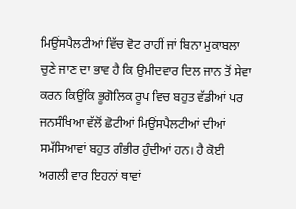ਮਿਉਂਸਪੈਲਟੀਆਂ ਵਿੱਚ ਵੋਟ ਰਾਹੀਂ ਜਾਂ ਬਿਨਾ ਮੁਕਾਬਲਾ ਚੁਣੇ ਜਾਣ ਦਾ ਭਾਵ ਹੈ ਕਿ ਉਮੀਦਵਾਰ ਦਿਲ ਜਾਨ ਤੋਂ ਸੇਵਾ ਕਰਨ ਕਿਉਂਕਿ ਭੂਗੋਲਿਕ ਰੂਪ ਵਿਚ ਬਹੁਤ ਵੱਡੀਆਂ ਪਰ ਜਨਸੰਖਿਆ ਵੱਲੋਂ ਛੋਟੀਆਂ ਮਿਉਂਸਪੈਲਟੀਆਂ ਦੀਆਂ ਸਮੱਸਿਆਵਾਂ ਬਹੁਤ ਗੰਭੀਰ ਹੁੰਦੀਆਂ ਹਨ। ਹੈ ਕੋਈ ਅਗਲੀ ਵਾਰ ਇਹਨਾਂ ਥਾਵਾਂ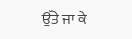ਉੱਤੇ ਜਾ ਕੇ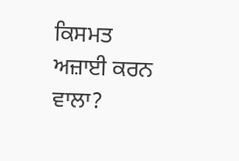ਕਿਸਮਤ ਅਜ਼ਾਈ ਕਰਨ ਵਾਲਾ?